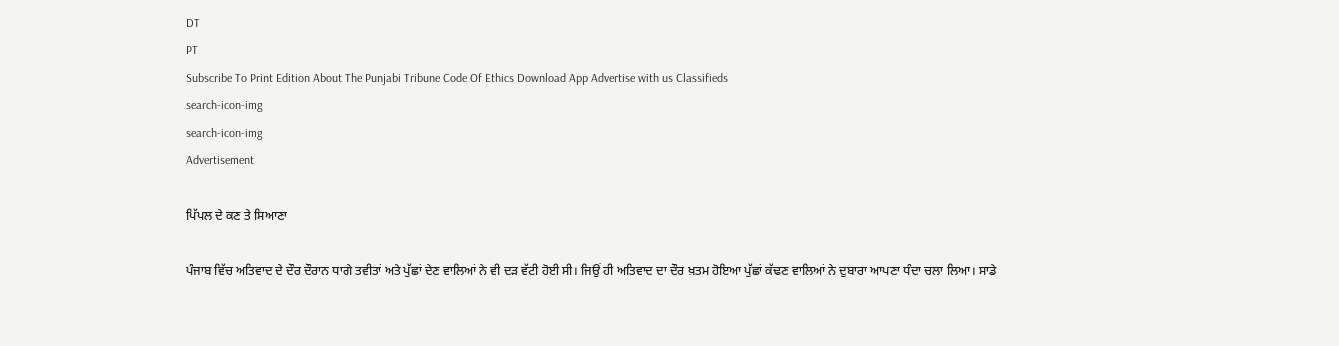DT
PT
Subscribe To Print Edition About The Punjabi Tribune Code Of Ethics Download App Advertise with us Classifieds
search-icon-img
search-icon-img
Advertisement

ਪਿੱਪਲ ਦੇ ਕਣ ਤੇ ਸਿਆਣਾ

ਪੰਜਾਬ ਵਿੱਚ ਅਤਿਵਾਦ ਦੇ ਦੌਰ ਦੌਰਾਨ ਧਾਗੇ ਤਵੀਤਾਂ ਅਤੇ ਪੁੱਛਾਂ ਦੇਣ ਵਾਲਿਆਂ ਨੇ ਵੀ ਦੜ ਵੱਟੀ ਹੋਈ ਸੀ। ਜਿਉਂ ਹੀ ਅਤਿਵਾਦ ਦਾ ਦੌਰ ਖ਼ਤਮ ਹੋਇਆ ਪੁੱਛਾਂ ਕੱਢਣ ਵਾਲਿਆਂ ਨੇ ਦੁਬਾਰਾ ਆਪਣਾ ਧੰਦਾ ਚਲਾ ਲਿਆ। ਸਾਡੇ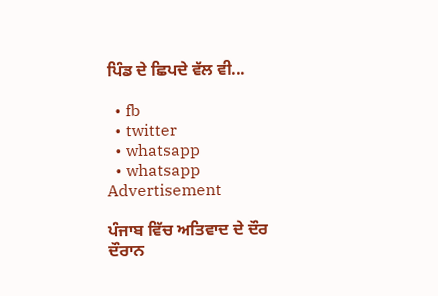ਪਿੰਡ ਦੇ ਛਿਪਦੇ ਵੱਲ ਵੀ...

  • fb
  • twitter
  • whatsapp
  • whatsapp
Advertisement

ਪੰਜਾਬ ਵਿੱਚ ਅਤਿਵਾਦ ਦੇ ਦੌਰ ਦੌਰਾਨ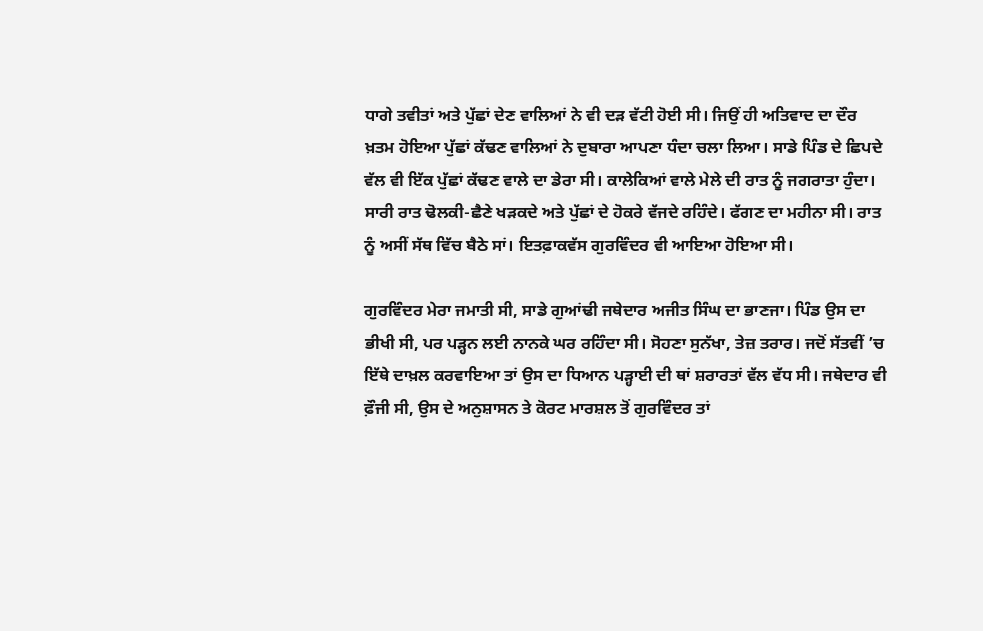ਧਾਗੇ ਤਵੀਤਾਂ ਅਤੇ ਪੁੱਛਾਂ ਦੇਣ ਵਾਲਿਆਂ ਨੇ ਵੀ ਦੜ ਵੱਟੀ ਹੋਈ ਸੀ। ਜਿਉਂ ਹੀ ਅਤਿਵਾਦ ਦਾ ਦੌਰ ਖ਼ਤਮ ਹੋਇਆ ਪੁੱਛਾਂ ਕੱਢਣ ਵਾਲਿਆਂ ਨੇ ਦੁਬਾਰਾ ਆਪਣਾ ਧੰਦਾ ਚਲਾ ਲਿਆ। ਸਾਡੇ ਪਿੰਡ ਦੇ ਛਿਪਦੇ ਵੱਲ ਵੀ ਇੱਕ ਪੁੱਛਾਂ ਕੱਢਣ ਵਾਲੇ ਦਾ ਡੇਰਾ ਸੀ। ਕਾਲੇਕਿਆਂ ਵਾਲੇ ਮੇਲੇ ਦੀ ਰਾਤ ਨੂੰ ਜਗਰਾਤਾ ਹੁੰਦਾ। ਸਾਰੀ ਰਾਤ ਢੋਲਕੀ-ਛੈਣੇ ਖੜਕਦੇ ਅਤੇ ਪੁੱਛਾਂ ਦੇ ਹੋਕਰੇ ਵੱਜਦੇ ਰਹਿੰਦੇ। ਫੱਗਣ ਦਾ ਮਹੀਨਾ ਸੀ। ਰਾਤ ਨੂੰ ਅਸੀਂ ਸੱਥ ਵਿੱਚ ਬੈਠੇ ਸਾਂ। ਇਤਫ਼ਾਕਵੱਸ ਗੁਰਵਿੰਦਰ ਵੀ ਆਇਆ ਹੋਇਆ ਸੀ।

ਗੁਰਵਿੰਦਰ ਮੇਰਾ ਜਮਾਤੀ ਸੀ, ਸਾਡੇ ਗੁਆਂਢੀ ਜਥੇਦਾਰ ਅਜੀਤ ਸਿੰਘ ਦਾ ਭਾਣਜਾ। ਪਿੰਡ ਉਸ ਦਾ ਭੀਖੀ ਸੀ, ਪਰ ਪੜ੍ਹਨ ਲਈ ਨਾਨਕੇ ਘਰ ਰਹਿੰਦਾ ਸੀ। ਸੋਹਣਾ ਸੁਨੱਖਾ, ਤੇਜ਼ ਤਰਾਰ। ਜਦੋਂ ਸੱਤਵੀਂ ’ਚ ਇੱਥੇ ਦਾਖ਼ਲ ਕਰਵਾਇਆ ਤਾਂ ਉਸ ਦਾ ਧਿਆਨ ਪੜ੍ਹਾਈ ਦੀ ਥਾਂ ਸ਼ਰਾਰਤਾਂ ਵੱਲ ਵੱਧ ਸੀ। ਜਥੇਦਾਰ ਵੀ ਫ਼ੌਜੀ ਸੀ, ਉਸ ਦੇ ਅਨੁਸ਼ਾਸਨ ਤੇ ਕੋਰਟ ਮਾਰਸ਼ਲ ਤੋਂ ਗੁਰਵਿੰਦਰ ਤਾਂ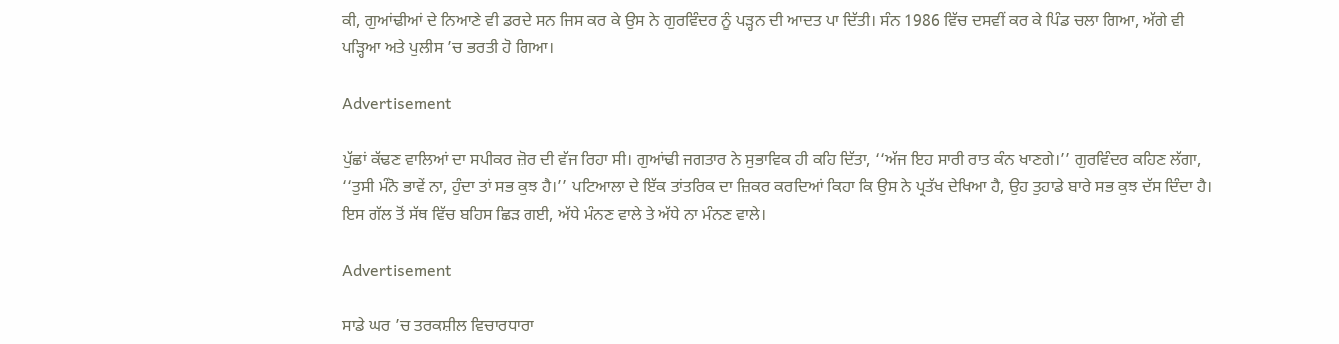ਕੀ, ਗੁਆਂਢੀਆਂ ਦੇ ਨਿਆਣੇ ਵੀ ਡਰਦੇ ਸਨ ਜਿਸ ਕਰ ਕੇ ਉਸ ਨੇ ਗੁਰਵਿੰਦਰ ਨੂੰ ਪੜ੍ਹਨ ਦੀ ਆਦਤ ਪਾ ਦਿੱਤੀ। ਸੰਨ 1986 ਵਿੱਚ ਦਸਵੀਂ ਕਰ ਕੇ ਪਿੰਡ ਚਲਾ ਗਿਆ, ਅੱਗੇ ਵੀ ਪੜ੍ਹਿਆ ਅਤੇ ਪੁਲੀਸ ’ਚ ਭਰਤੀ ਹੋ ਗਿਆ।

Advertisement

ਪੁੱਛਾਂ ਕੱਢਣ ਵਾਲਿਆਂ ਦਾ ਸਪੀਕਰ ਜ਼ੋਰ ਦੀ ਵੱਜ ਰਿਹਾ ਸੀ। ਗੁਆਂਢੀ ਜਗਤਾਰ ਨੇ ਸੁਭਾਵਿਕ ਹੀ ਕਹਿ ਦਿੱਤਾ, ‘‘ਅੱਜ ਇਹ ਸਾਰੀ ਰਾਤ ਕੰਨ ਖਾਣਗੇ।’’ ਗੁਰਵਿੰਦਰ ਕਹਿਣ ਲੱਗਾ, ‘‘ਤੁਸੀ ਮੰਨੋ ਭਾਵੇਂ ਨਾ, ਹੁੰਦਾ ਤਾਂ ਸਭ ਕੁਝ ਹੈ।’’ ਪਟਿਆਲਾ ਦੇ ਇੱਕ ਤਾਂਤਰਿਕ ਦਾ ਜ਼ਿਕਰ ਕਰਦਿਆਂ ਕਿਹਾ ਕਿ ਉਸ ਨੇ ਪ੍ਰਤੱਖ ਦੇਖਿਆ ਹੈ, ਉਹ ਤੁਹਾਡੇ ਬਾਰੇ ਸਭ ਕੁਝ ਦੱਸ ਦਿੰਦਾ ਹੈ। ਇਸ ਗੱਲ ਤੋਂ ਸੱਥ ਵਿੱਚ ਬਹਿਸ ਛਿੜ ਗਈ, ਅੱਧੇ ਮੰਨਣ ਵਾਲੇ ਤੇ ਅੱਧੇ ਨਾ ਮੰਨਣ ਵਾਲੇ।

Advertisement

ਸਾਡੇ ਘਰ ’ਚ ਤਰਕਸ਼ੀਲ ਵਿਚਾਰਧਾਰਾ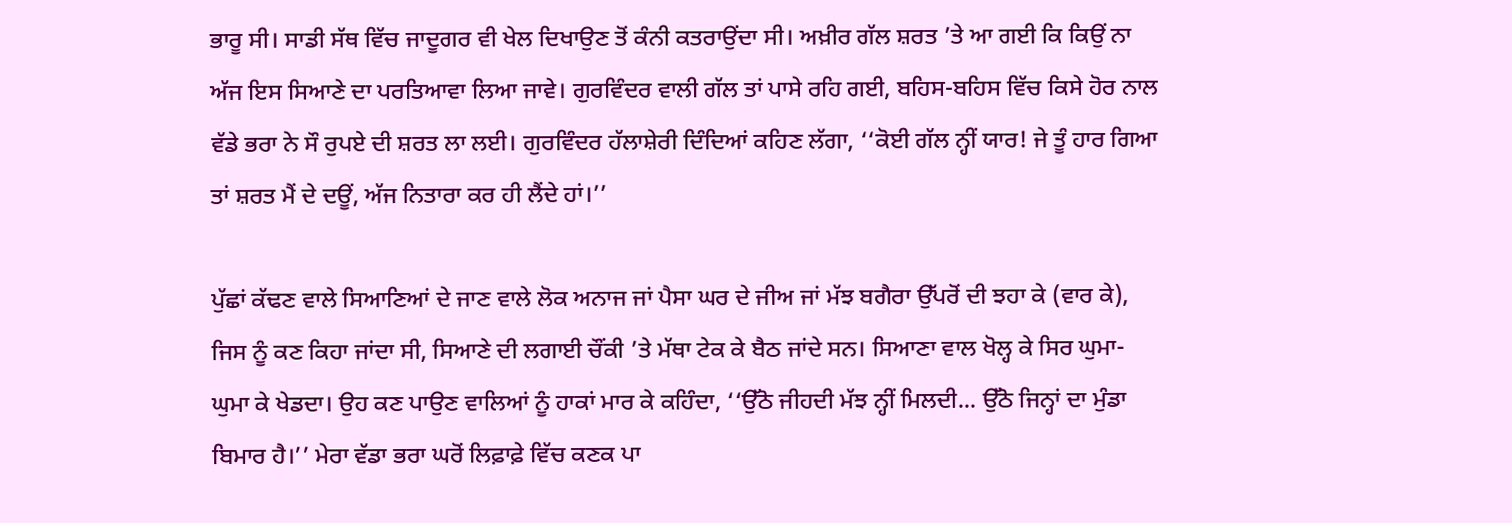ਭਾਰੂ ਸੀ। ਸਾਡੀ ਸੱਥ ਵਿੱਚ ਜਾਦੂਗਰ ਵੀ ਖੇਲ ਦਿਖਾਉਣ ਤੋਂ ਕੰਨੀ ਕਤਰਾਉਂਦਾ ਸੀ। ਅਖ਼ੀਰ ਗੱਲ ਸ਼ਰਤ ’ਤੇ ਆ ਗਈ ਕਿ ਕਿਉਂ ਨਾ ਅੱਜ ਇਸ ਸਿਆਣੇ ਦਾ ਪਰਤਿਆਵਾ ਲਿਆ ਜਾਵੇ। ਗੁਰਵਿੰਦਰ ਵਾਲੀ ਗੱਲ ਤਾਂ ਪਾਸੇ ਰਹਿ ਗਈ, ਬਹਿਸ-ਬਹਿਸ ਵਿੱਚ ਕਿਸੇ ਹੋਰ ਨਾਲ ਵੱਡੇ ਭਰਾ ਨੇ ਸੌ ਰੁਪਏ ਦੀ ਸ਼ਰਤ ਲਾ ਲਈ। ਗੁਰਵਿੰਦਰ ਹੱਲਾਸ਼ੇਰੀ ਦਿੰਦਿਆਂ ਕਹਿਣ ਲੱਗਾ, ‘‘ਕੋਈ ਗੱਲ ਨ੍ਹੀਂ ਯਾਰ! ਜੇ ਤੂੰ ਹਾਰ ਗਿਆ ਤਾਂ ਸ਼ਰਤ ਮੈਂ ਦੇ ਦਊਂ, ਅੱਜ ਨਿਤਾਰਾ ਕਰ ਹੀ ਲੈਂਦੇ ਹਾਂ।’’

ਪੁੱਛਾਂ ਕੱਢਣ ਵਾਲੇ ਸਿਆਣਿਆਂ ਦੇ ਜਾਣ ਵਾਲੇ ਲੋਕ ਅਨਾਜ ਜਾਂ ਪੈਸਾ ਘਰ ਦੇ ਜੀਅ ਜਾਂ ਮੱਝ ਬਗੈਰਾ ਉੱਪਰੋਂ ਦੀ ਝਹਾ ਕੇ (ਵਾਰ ਕੇ), ਜਿਸ ਨੂੰ ਕਣ ਕਿਹਾ ਜਾਂਦਾ ਸੀ, ਸਿਆਣੇ ਦੀ ਲਗਾਈ ਚੌਂਕੀ ’ਤੇ ਮੱਥਾ ਟੇਕ ਕੇ ਬੈਠ ਜਾਂਦੇ ਸਨ। ਸਿਆਣਾ ਵਾਲ ਖੋਲ੍ਹ ਕੇ ਸਿਰ ਘੁਮਾ-ਘੁਮਾ ਕੇ ਖੇਡਦਾ। ਉਹ ਕਣ ਪਾਉਣ ਵਾਲਿਆਂ ਨੂੰ ਹਾਕਾਂ ਮਾਰ ਕੇ ਕਹਿੰਦਾ, ‘‘ਉੱਠੋ ਜੀਹਦੀ ਮੱਝ ਨ੍ਹੀਂ ਮਿਲਦੀ... ਉੱਠੋ ਜਿਨ੍ਹਾਂ ਦਾ ਮੁੰਡਾ ਬਿਮਾਰ ਹੈ।’’ ਮੇਰਾ ਵੱਡਾ ਭਰਾ ਘਰੋਂ ਲਿਫ਼ਾਫ਼ੇ ਵਿੱਚ ਕਣਕ ਪਾ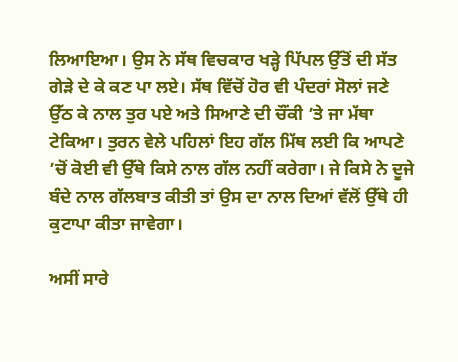ਲਿਆਇਆ। ਉਸ ਨੇ ਸੱਥ ਵਿਚਕਾਰ ਖੜ੍ਹੇ ਪਿੱਪਲ ਉੱਤੋਂ ਦੀ ਸੱਤ ਗੇੜੇ ਦੇ ਕੇ ਕਣ ਪਾ ਲਏ। ਸੱਥ ਵਿੱਚੋਂ ਹੋਰ ਵੀ ਪੰਦਰਾਂ ਸੋਲਾਂ ਜਣੇ ਉੱਠ ਕੇ ਨਾਲ ਤੁਰ ਪਏ ਅਤੇ ਸਿਆਣੇ ਦੀ ਚੌਂਕੀ ’ਤੇ ਜਾ ਮੱਥਾ ਟੇਕਿਆ। ਤੁਰਨ ਵੇਲੇ ਪਹਿਲਾਂ ਇਹ ਗੱਲ ਮਿੱਥ ਲਈ ਕਿ ਆਪਣੇ ’ਚੋਂ ਕੋਈ ਵੀ ਉੱਥੇ ਕਿਸੇ ਨਾਲ ਗੱਲ ਨਹੀਂ ਕਰੇਗਾ। ਜੇ ਕਿਸੇ ਨੇ ਦੂਜੇ ਬੰਦੇ ਨਾਲ ਗੱਲਬਾਤ ਕੀਤੀ ਤਾਂ ਉਸ ਦਾ ਨਾਲ ਦਿਆਂ ਵੱਲੋਂ ਉੱਥੇ ਹੀ ਕੁਟਾਪਾ ਕੀਤਾ ਜਾਵੇਗਾ।

ਅਸੀਂ ਸਾਰੇ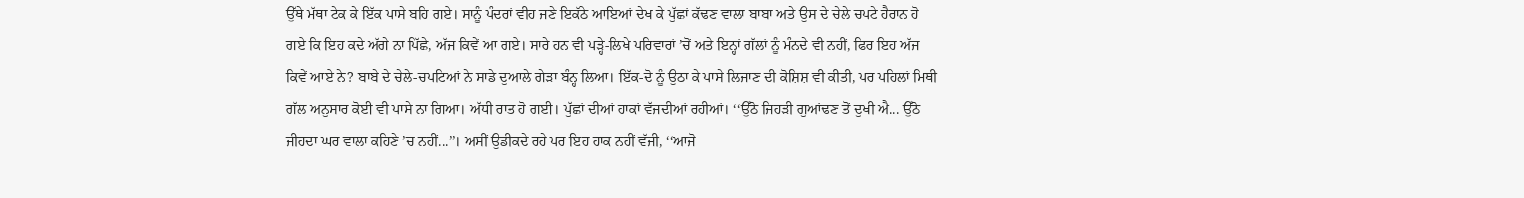ਉੱਥੇ ਮੱਥਾ ਟੇਕ ਕੇ ਇੱਕ ਪਾਸੇ ਬਹਿ ਗਏ। ਸਾਨੂੰ ਪੰਦਰਾਂ ਵੀਹ ਜਣੇ ਇਕੱਠੇ ਆਇਆਂ ਦੇਖ ਕੇ ਪੁੱਛਾਂ ਕੱਢਣ ਵਾਲਾ ਬਾਬਾ ਅਤੇ ਉਸ ਦੇ ਚੇਲੇ ਚਪਟੇ ਹੈਰਾਨ ਹੋ ਗਏ ਕਿ ਇਹ ਕਦੇ ਅੱਗੇ ਨਾ ਪਿੱਛੇ, ਅੱਜ ਕਿਵੇਂ ਆ ਗਏ। ਸਾਰੇ ਹਨ ਵੀ ਪੜ੍ਹੇ-ਲਿਖੇ ਪਰਿਵਾਰਾਂ ’ਚੋਂ ਅਤੇ ਇਨ੍ਹਾਂ ਗੱਲਾਂ ਨੂੰ ਮੰਨਦੇ ਵੀ ਨਹੀਂ, ਫਿਰ ਇਹ ਅੱਜ ਕਿਵੇਂ ਆਏ ਨੇ? ਬਾਬੇ ਦੇ ਚੇਲੇ-ਚਪਟਿਆਂ ਨੇ ਸਾਡੇ ਦੁਆਲੇ ਗੇੜਾ ਬੰਨ੍ਹ ਲਿਆ। ਇੱਕ-ਦੋ ਨੂੰ ਉਠਾ ਕੇ ਪਾਸੇ ਲਿਜਾਣ ਦੀ ਕੋਸ਼ਿਸ਼ ਵੀ ਕੀਤੀ, ਪਰ ਪਹਿਲਾਂ ਮਿਥੀ ਗੱਲ ਅਨੁਸਾਰ ਕੋਈ ਵੀ ਪਾਸੇ ਨਾ ਗਿਆ। ਅੱਧੀ ਰਾਤ ਹੋ ਗਈ। ਪੁੱਛਾਂ ਦੀਆਂ ਹਾਕਾਂ ਵੱਜਦੀਆਂ ਰਹੀਆਂ। ‘‘ਉੱਠੋ ਜਿਹੜੀ ਗੁਆਂਢਣ ਤੋਂ ਦੁਖੀ ਐ... ਉੱਠੋ ਜੀਹਦਾ ਘਰ ਵਾਲਾ ਕਹਿਣੇ ’ਚ ਨਹੀਂ...’’। ਅਸੀਂ ਉਡੀਕਦੇ ਰਹੇ ਪਰ ਇਹ ਹਾਕ ਨਹੀਂ ਵੱਜੀ, ‘‘ਆਜੋ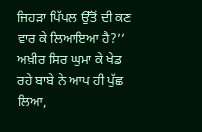ਜਿਹੜਾ ਪਿੱਪਲ ਉੱਤੋਂ ਦੀ ਕਣ ਵਾਰ ਕੇ ਲਿਆਇਆ ਹੈ?’’ ਅਖ਼ੀਰ ਸਿਰ ਘੁਮਾ ਕੇ ਖੇਡ ਰਹੇ ਬਾਬੇ ਨੇ ਆਪ ਹੀ ਪੁੱਛ ਲਿਆ,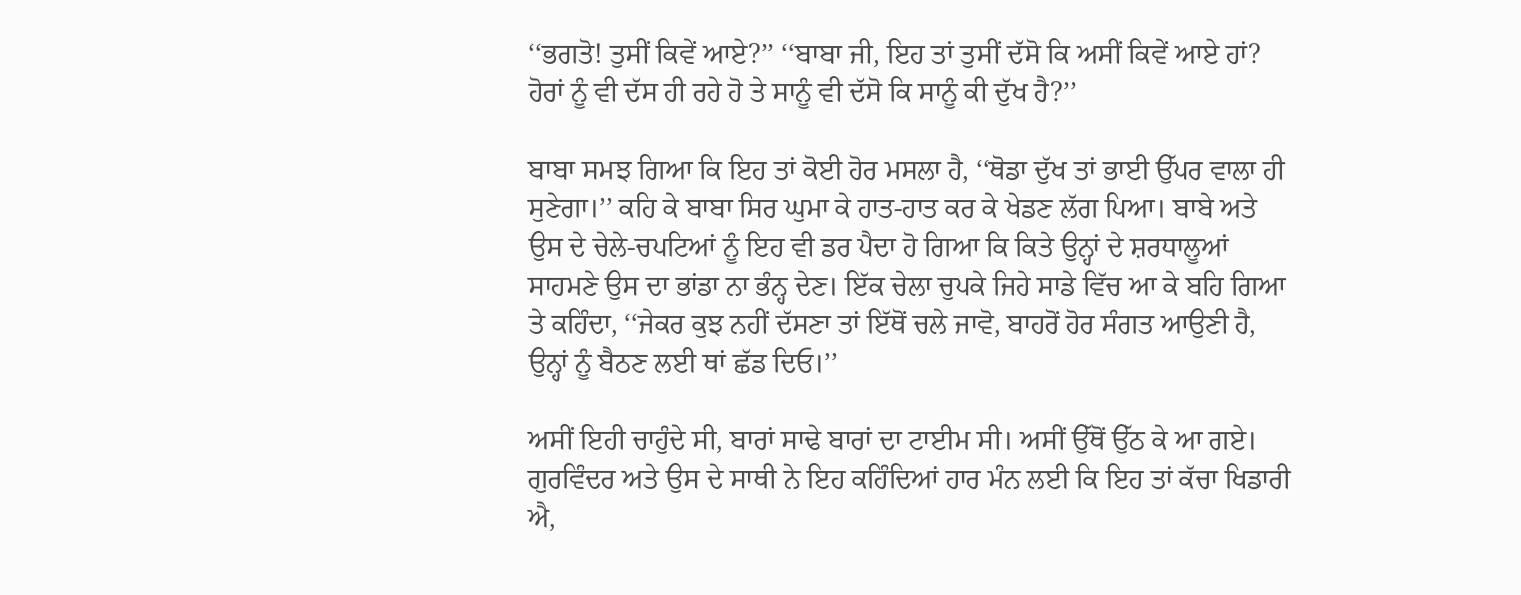‘‘ਭਗਤੋ! ਤੁਸੀਂ ਕਿਵੇਂ ਆਏ?’’ ‘‘ਬਾਬਾ ਜੀ, ਇਹ ਤਾਂ ਤੁਸੀਂ ਦੱਸੋ ਕਿ ਅਸੀਂ ਕਿਵੇਂ ਆਏ ਹਾਂ? ਹੋਰਾਂ ਨੂੰ ਵੀ ਦੱਸ ਹੀ ਰਹੇ ਹੋ ਤੇ ਸਾਨੂੰ ਵੀ ਦੱਸੋ ਕਿ ਸਾਨੂੰ ਕੀ ਦੁੱਖ ਹੈ?’’

ਬਾਬਾ ਸਮਝ ਗਿਆ ਕਿ ਇਹ ਤਾਂ ਕੋਈ ਹੋਰ ਮਸਲਾ ਹੈ, ‘‘ਥੋਡਾ ਦੁੱਖ ਤਾਂ ਭਾਈ ਉੱਪਰ ਵਾਲਾ ਹੀ ਸੁਣੇਗਾ।’’ ਕਹਿ ਕੇ ਬਾਬਾ ਸਿਰ ਘੁਮਾ ਕੇ ਹਾਤ-ਹਾਤ ਕਰ ਕੇ ਖੇਡਣ ਲੱਗ ਪਿਆ। ਬਾਬੇ ਅਤੇ ਉਸ ਦੇ ਚੇਲੇ-ਚਪਟਿਆਂ ਨੂੰ ਇਹ ਵੀ ਡਰ ਪੈਦਾ ਹੋ ਗਿਆ ਕਿ ਕਿਤੇ ਉਨ੍ਹਾਂ ਦੇ ਸ਼ਰਧਾਲੂਆਂ ਸਾਹਮਣੇ ਉਸ ਦਾ ਭਾਂਡਾ ਨਾ ਭੰਨ੍ਹ ਦੇਣ। ਇੱਕ ਚੇਲਾ ਚੁਪਕੇ ਜਿਹੇ ਸਾਡੇ ਵਿੱਚ ਆ ਕੇ ਬਹਿ ਗਿਆ ਤੇ ਕਹਿੰਦਾ, ‘‘ਜੇਕਰ ਕੁਝ ਨਹੀਂ ਦੱਸਣਾ ਤਾਂ ਇੱਥੋਂ ਚਲੇ ਜਾਵੋ, ਬਾਹਰੋਂ ਹੋਰ ਸੰਗਤ ਆਉਣੀ ਹੈ, ਉਨ੍ਹਾਂ ਨੂੰ ਬੈਠਣ ਲਈ ਥਾਂ ਛੱਡ ਦਿਓ।’’

ਅਸੀਂ ਇਹੀ ਚਾਹੁੰਦੇ ਸੀ, ਬਾਰਾਂ ਸਾਢੇ ਬਾਰਾਂ ਦਾ ਟਾਈਮ ਸੀ। ਅਸੀਂ ਉੱਥੋਂ ਉੱਠ ਕੇ ਆ ਗਏ। ਗੁਰਵਿੰਦਰ ਅਤੇ ਉਸ ਦੇ ਸਾਥੀ ਨੇ ਇਹ ਕਹਿੰਦਿਆਂ ਹਾਰ ਮੰਨ ਲਈ ਕਿ ਇਹ ਤਾਂ ਕੱਚਾ ਖਿਡਾਰੀ ਐ,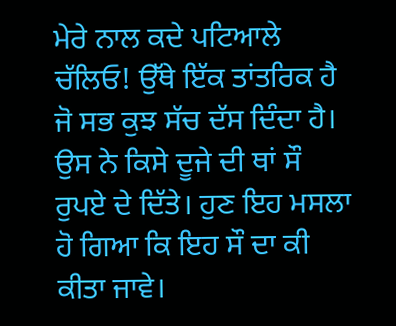ਮੇਰੇ ਨਾਲ ਕਦੇ ਪਟਿਆਲੇ ਚੱਲਿਓ! ਉੱਥੇ ਇੱਕ ਤਾਂਤਰਿਕ ਹੈ ਜੋ ਸਭ ਕੁਝ ਸੱਚ ਦੱਸ ਦਿੰਦਾ ਹੈ। ਉਸ ਨੇ ਕਿਸੇ ਦੂਜੇ ਦੀ ਥਾਂ ਸੌ ਰੁਪਏ ਦੇ ਦਿੱਤੇ। ਹੁਣ ਇਹ ਮਸਲਾ ਹੋ ਗਿਆ ਕਿ ਇਹ ਸੌ ਦਾ ਕੀ ਕੀਤਾ ਜਾਵੇ।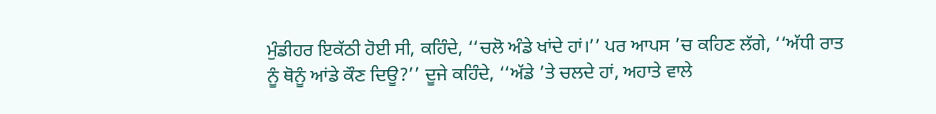ਮੁੰਡੀਹਰ ਇਕੱਠੀ ਹੋਈ ਸੀ, ਕਹਿੰਦੇ, ‘‘ਚਲੋ ਅੰਡੇ ਖਾਂਦੇ ਹਾਂ।’’ ਪਰ ਆਪਸ ’ਚ ਕਹਿਣ ਲੱਗੇ, ‘‘ਅੱਧੀ ਰਾਤ ਨੂੰ ਥੋਨੂੰ ਆਂਡੇ ਕੌਣ ਦਿਊ?’’ ਦੂਜੇ ਕਹਿੰਦੇ, ‘‘ਅੱਡੇ ’ਤੇ ਚਲਦੇ ਹਾਂ, ਅਹਾਤੇ ਵਾਲੇ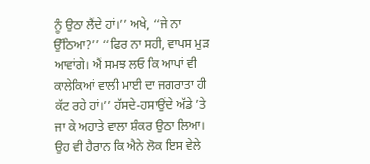ਨੂੰ ਉਠਾ ਲੈਂਦੇ ਹਾਂ।’’ ਅਖੇ, ‘‘ਜੇ ਨਾ ਉੱਠਿਆ?’’ ‘‘ਫਿਰ ਨਾ ਸਹੀ, ਵਾਪਸ ਮੁੜ ਆਵਾਂਗੇ। ਐਂ ਸਮਝ ਲਓ ਕਿ ਆਪਾਂ ਵੀ ਕਾਲੇਕਿਆਂ ਵਾਲੀ ਮਾਈ ਦਾ ਜਗਰਾਤਾ ਹੀ ਕੱਟ ਰਹੇ ਹਾਂ।’’ ਹੱਸਦੇ-ਹਸਾਉਂਦੇ ਅੱਡੇ ’ਤੇ ਜਾ ਕੇ ਅਹਾਤੇ ਵਾਲਾ ਸ਼ੰਕਰ ਉਠਾ ਲਿਆ। ਉਹ ਵੀ ਹੈਰਾਨ ਕਿ ਐਨੇ ਲੋਕ ਇਸ ਵੇਲੇ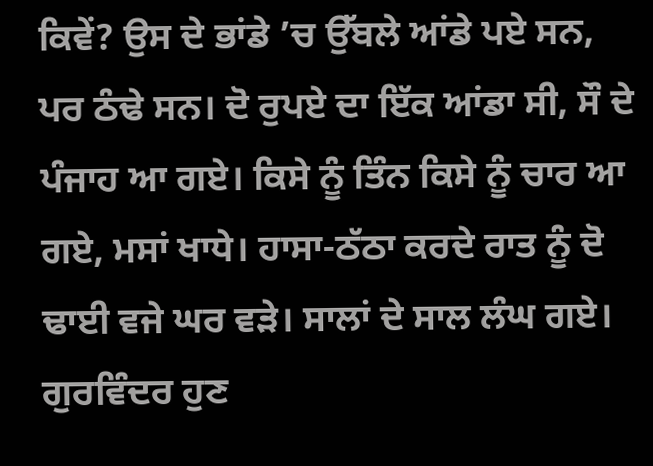ਕਿਵੇਂ? ਉਸ ਦੇ ਭਾਂਡੇ ’ਚ ਉੱਬਲੇ ਆਂਡੇ ਪਏ ਸਨ, ਪਰ ਠੰਢੇ ਸਨ। ਦੋ ਰੁਪਏ ਦਾ ਇੱਕ ਆਂਡਾ ਸੀ, ਸੌ ਦੇ ਪੰਜਾਹ ਆ ਗਏ। ਕਿਸੇ ਨੂੰ ਤਿੰਨ ਕਿਸੇ ਨੂੰ ਚਾਰ ਆ ਗਏ, ਮਸਾਂ ਖਾਧੇ। ਹਾਸਾ-ਠੱਠਾ ਕਰਦੇ ਰਾਤ ਨੂੰ ਦੋ ਢਾਈ ਵਜੇ ਘਰ ਵੜੇ। ਸਾਲਾਂ ਦੇ ਸਾਲ ਲੰਘ ਗਏ। ਗੁਰਵਿੰਦਰ ਹੁਣ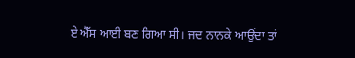ਏ ਐੱਸ ਆਈ ਬਣ ਗਿਆ ਸੀ। ਜਦ ਨਾਨਕੇ ਆਉਂਦਾ ਤਾਂ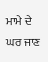ਮਾਮੇ ਦੇ ਘਰ ਜਾਣ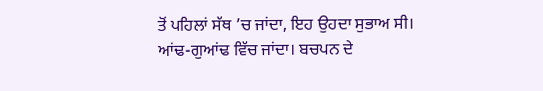ਤੋਂ ਪਹਿਲਾਂ ਸੱਥ ’ਚ ਜਾਂਦਾ, ਇਹ ਉਹਦਾ ਸੁਭਾਅ ਸੀ। ਆਂਢ-ਗੁਆਂਢ ਵਿੱਚ ਜਾਂਦਾ। ਬਚਪਨ ਦੇ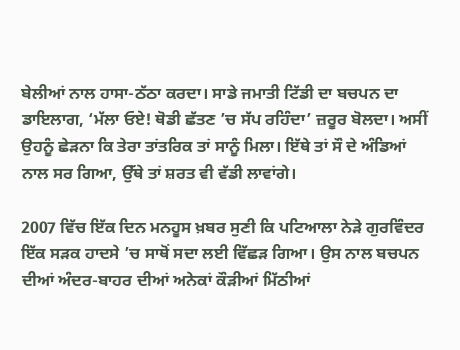ਬੇਲੀਆਂ ਨਾਲ ਹਾਸਾ-ਠੱਠਾ ਕਰਦਾ। ਸਾਡੇ ਜਮਾਤੀ ਟਿੱਡੀ ਦਾ ਬਚਪਨ ਦਾ ਡਾਇਲਾਗ, ‘ਮੱਲਾ ਓਏ! ਥੋਡੀ ਛੱਤਣ ’ਚ ਸੱਪ ਰਹਿੰਦਾ’ ਜ਼ਰੂਰ ਬੋਲਦਾ। ਅਸੀਂ ਉਹਨੂੰ ਛੇੜਨਾ ਕਿ ਤੇਰਾ ਤਾਂਤਰਿਕ ਤਾਂ ਸਾਨੂੰ ਮਿਲਾ। ਇੱਥੇ ਤਾਂ ਸੌ ਦੇ ਅੰਡਿਆਂ ਨਾਲ ਸਰ ਗਿਆ, ਉੱਥੇ ਤਾਂ ਸ਼ਰਤ ਵੀ ਵੱਡੀ ਲਾਵਾਂਗੇ।

2007 ਵਿੱਚ ਇੱਕ ਦਿਨ ਮਨਹੂਸ ਖ਼ਬਰ ਸੁਣੀ ਕਿ ਪਟਿਆਲਾ ਨੇੜੇ ਗੁਰਵਿੰਦਰ ਇੱਕ ਸੜਕ ਹਾਦਸੇ ’ਚ ਸਾਥੋਂ ਸਦਾ ਲਈ ਵਿੱਛੜ ਗਿਆ। ਉਸ ਨਾਲ ਬਚਪਨ ਦੀਆਂ ਅੰਦਰ-ਬਾਹਰ ਦੀਆਂ ਅਨੇਕਾਂ ਕੌੜੀਆਂ ਮਿੱਠੀਆਂ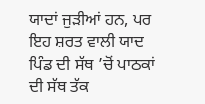ਯਾਦਾਂ ਜੁੜੀਆਂ ਹਨ, ਪਰ ਇਹ ਸ਼ਰਤ ਵਾਲੀ ਯਾਦ ਪਿੰਡ ਦੀ ਸੱਥ ’ਚੋਂ ਪਾਠਕਾਂ ਦੀ ਸੱਥ ਤੱਕ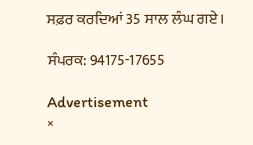ਸਫ਼ਰ ਕਰਦਿਆਂ 35 ਸਾਲ ਲੰਘ ਗਏ।

ਸੰਪਰਕ: 94175-17655

Advertisement
×